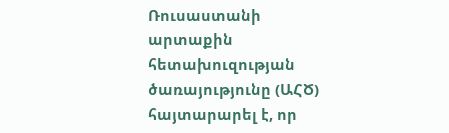Ռուսաստանի արտաքին հետախուզության ծառայությունը (ԱՀԾ) հայտարարել է, որ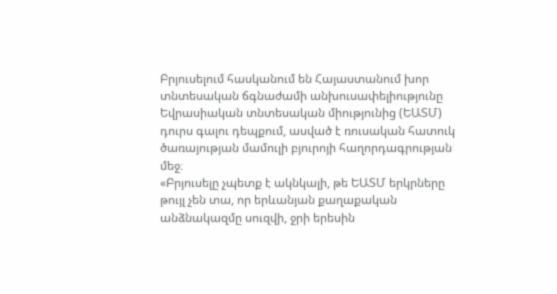Բրյուսելում հասկանում են Հայաստանում խոր տնտեսական ճգնաժամի անխուսափելիությունը Եվրասիական տնտեսական միությունից (ԵԱՏՄ) դուրս գալու դեպքում, ասված է ռուսական հատուկ ծառայության մամուլի բյուրոյի հաղորդագրության մեջ։
«Բրյուսելը չպետք է ակնկալի, թե ԵԱՏՄ երկրները թույլ չեն տա, որ երևանյան քաղաքական անձնակազմը սուզվի, ջրի երեսին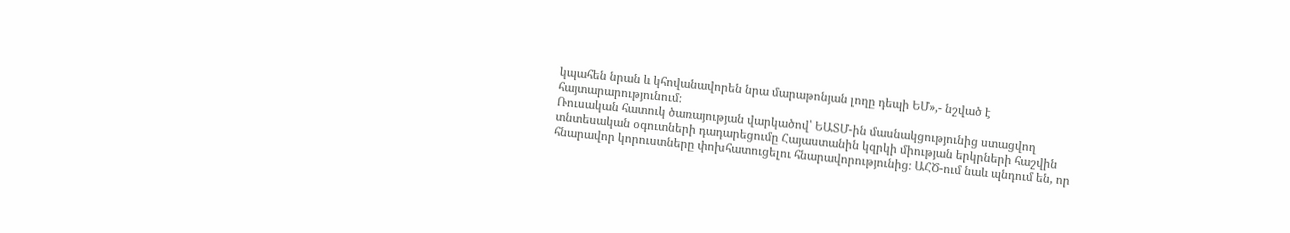կպահեն նրան և կհովանավորեն նրա մարաթոնյան լողը դեպի ԵՄ»,- նշված է հայտարարությունում։
Ռուսական հատուկ ծառայության վարկածով՝ ԵԱՏՄ-ին մասնակցությունից ստացվող տնտեսական օգուտների դադարեցումը Հայաստանին կզրկի միության երկրների հաշվին հնարավոր կորուստները փոխհատուցելու հնարավորությունից։ ԱՀԾ-ում նաև պնդում են, որ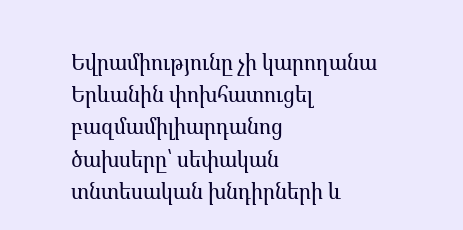Եվրամիությունը չի կարողանա Երևանին փոխհատուցել բազմամիլիարդանոց ծախսերը՝ սեփական տնտեսական խնդիրների և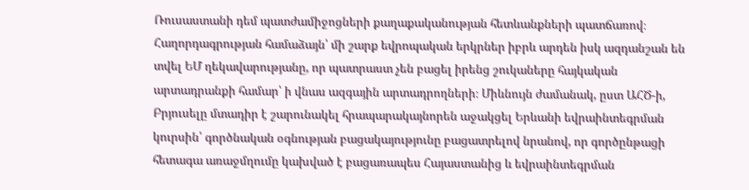Ռուսաստանի դեմ պատժամիջոցների քաղաքականության հետևանքների պատճառով։
Հաղորդագրության համաձայն՝ մի շարք եվրոպական երկրներ իբրև արդեն իսկ ազդանշան են տվել ԵՄ ղեկավարությանը, որ պատրաստ չեն բացել իրենց շուկաները հայկական արտադրանքի համար՝ ի վնաս ազգային արտադրողների։ Միևնույն ժամանակ, ըստ ԱՀԾ-ի, Բրյուսելը մտադիր է շարունակել հրապարակայնորեն աջակցել Երևանի եվրաինտեգրման կուրսին՝ գործնական օգնության բացակայությունը բացատրելով նրանով, որ գործընթացի հետագա առաջմղումը կախված է բացառապես Հայաստանից և եվրաինտեգրման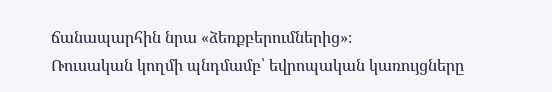ճանապարհին նրա «ձեռքբերումներից»։
Ռուսական կողմի պնդմամբ՝ եվրոպական կառույցները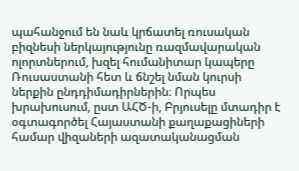պահանջում են նաև կրճատել ռուսական բիզնեսի ներկայությունը ռազմավարական ոլորտներում, խզել հումանիտար կապերը Ռուսաստանի հետ և ճնշել նման կուրսի ներքին ընդդիմադիրներին։ Որպես խրախուսում, ըստ ԱՀԾ-ի, Բրյուսելը մտադիր է օգտագործել Հայաստանի քաղաքացիների համար վիզաների ազատականացման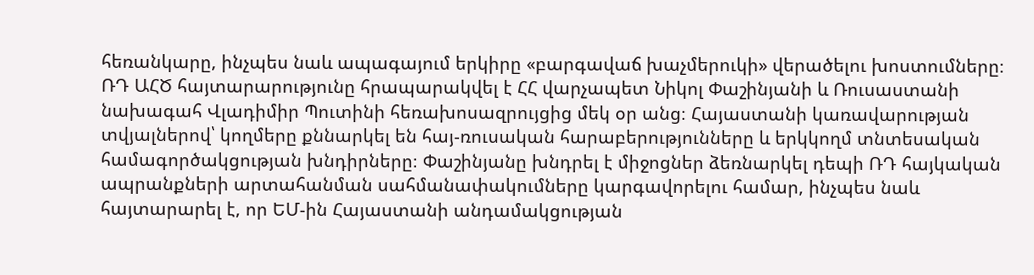հեռանկարը, ինչպես նաև ապագայում երկիրը «բարգավաճ խաչմերուկի» վերածելու խոստումները։
ՌԴ ԱՀԾ հայտարարությունը հրապարակվել է ՀՀ վարչապետ Նիկոլ Փաշինյանի և Ռուսաստանի նախագահ Վլադիմիր Պուտինի հեռախոսազրույցից մեկ օր անց։ Հայաստանի կառավարության տվյալներով՝ կողմերը քննարկել են հայ-ռուսական հարաբերությունները և երկկողմ տնտեսական համագործակցության խնդիրները։ Փաշինյանը խնդրել է միջոցներ ձեռնարկել դեպի ՌԴ հայկական ապրանքների արտահանման սահմանափակումները կարգավորելու համար, ինչպես նաև հայտարարել է, որ ԵՄ-ին Հայաստանի անդամակցության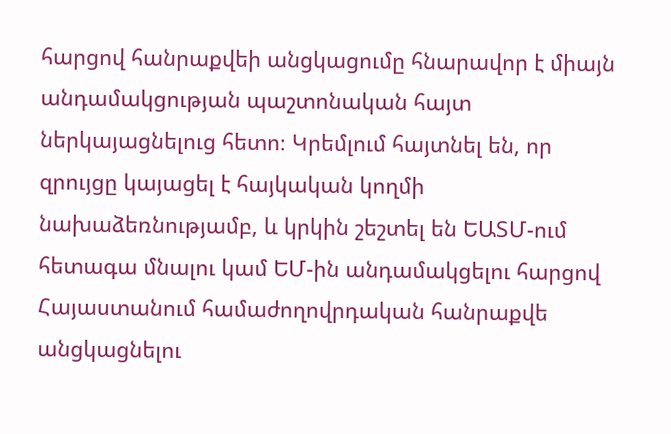հարցով հանրաքվեի անցկացումը հնարավոր է միայն անդամակցության պաշտոնական հայտ ներկայացնելուց հետո։ Կրեմլում հայտնել են, որ զրույցը կայացել է հայկական կողմի նախաձեռնությամբ, և կրկին շեշտել են ԵԱՏՄ-ում հետագա մնալու կամ ԵՄ-ին անդամակցելու հարցով Հայաստանում համաժողովրդական հանրաքվե անցկացնելու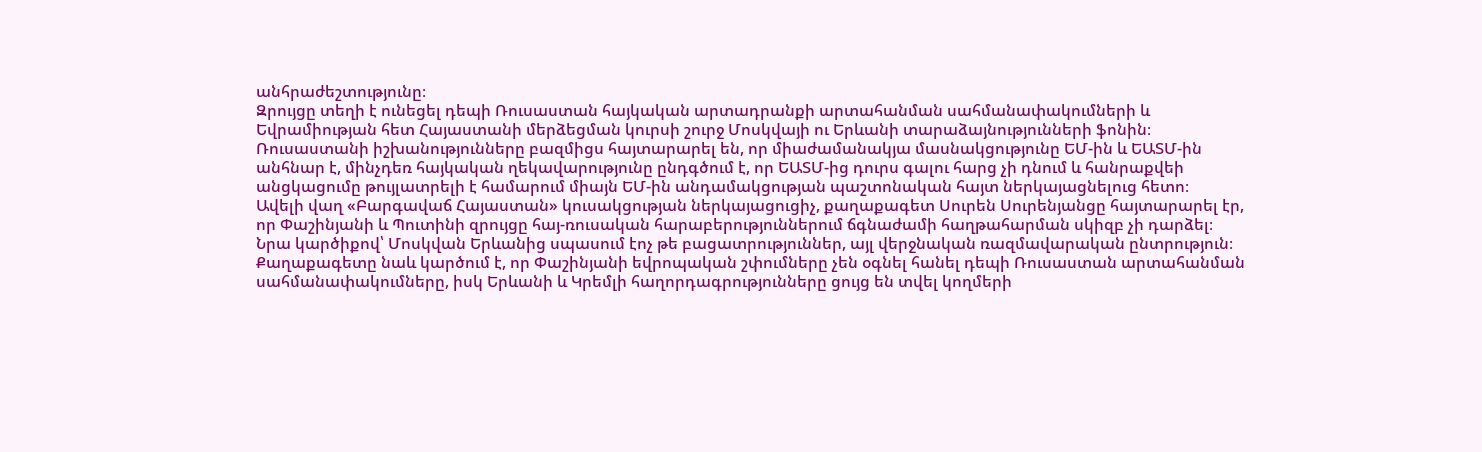անհրաժեշտությունը։
Զրույցը տեղի է ունեցել դեպի Ռուսաստան հայկական արտադրանքի արտահանման սահմանափակումների և Եվրամիության հետ Հայաստանի մերձեցման կուրսի շուրջ Մոսկվայի ու Երևանի տարաձայնությունների ֆոնին։ Ռուսաստանի իշխանությունները բազմիցս հայտարարել են, որ միաժամանակյա մասնակցությունը ԵՄ-ին և ԵԱՏՄ-ին անհնար է, մինչդեռ հայկական ղեկավարությունը ընդգծում է, որ ԵԱՏՄ-ից դուրս գալու հարց չի դնում և հանրաքվեի անցկացումը թույլատրելի է համարում միայն ԵՄ-ին անդամակցության պաշտոնական հայտ ներկայացնելուց հետո։
Ավելի վաղ «Բարգավաճ Հայաստան» կուսակցության ներկայացուցիչ, քաղաքագետ Սուրեն Սուրենյանցը հայտարարել էր, որ Փաշինյանի և Պուտինի զրույցը հայ-ռուսական հարաբերություններում ճգնաժամի հաղթահարման սկիզբ չի դարձել։ Նրա կարծիքով՝ Մոսկվան Երևանից սպասում էոչ թե բացատրություններ, այլ վերջնական ռազմավարական ընտրություն։ Քաղաքագետը նաև կարծում է, որ Փաշինյանի եվրոպական շփումները չեն օգնել հանել դեպի Ռուսաստան արտահանման սահմանափակումները, իսկ Երևանի և Կրեմլի հաղորդագրությունները ցույց են տվել կողմերի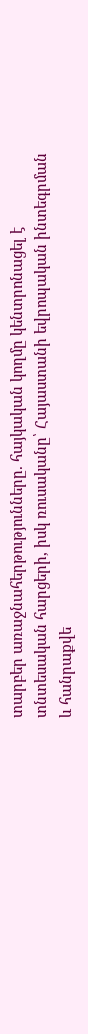տարբեր առաջնահերթությունները. հայկական կողմը կենտրոնացել է տնտեսական հարցերի, իսկ ռուսականը՝ Հայաստանի եվրոպական ինտեգրման և հանրաքվե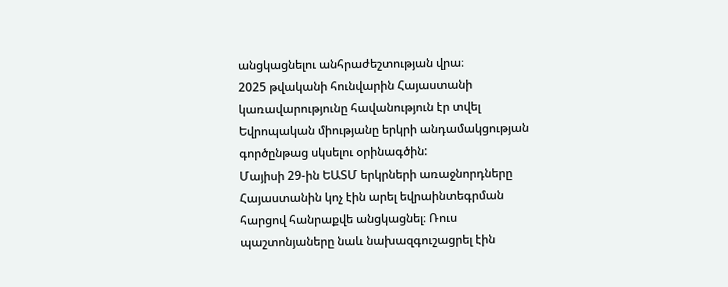անցկացնելու անհրաժեշտության վրա։
2025 թվականի հունվարին Հայաստանի կառավարությունը հավանություն էր տվել Եվրոպական միությանը երկրի անդամակցության գործընթաց սկսելու օրինագծին:
Մայիսի 29-ին ԵԱՏՄ երկրների առաջնորդները Հայաստանին կոչ էին արել եվրաինտեգրման հարցով հանրաքվե անցկացնել։ Ռուս պաշտոնյաները նաև նախազգուշացրել էին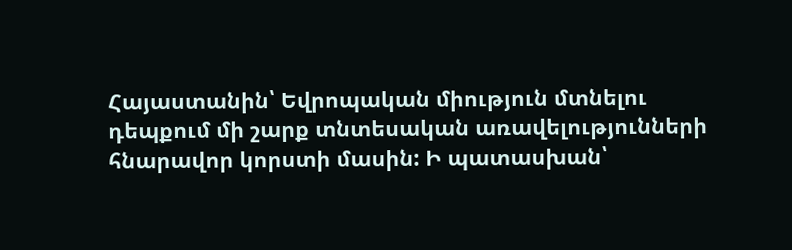Հայաստանին՝ Եվրոպական միություն մտնելու դեպքում մի շարք տնտեսական առավելությունների հնարավոր կորստի մասին: Ի պատասխան՝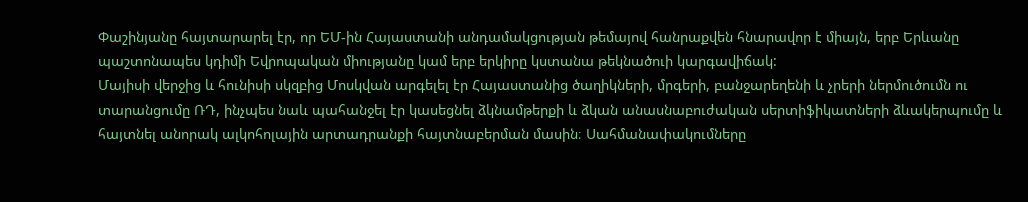Փաշինյանը հայտարարել էր, որ ԵՄ-ին Հայաստանի անդամակցության թեմայով հանրաքվեն հնարավոր է միայն, երբ Երևանը պաշտոնապես կդիմի Եվրոպական միությանը կամ երբ երկիրը կստանա թեկնածուի կարգավիճակ:
Մայիսի վերջից և հունիսի սկզբից Մոսկվան արգելել էր Հայաստանից ծաղիկների, մրգերի, բանջարեղենի և չրերի ներմուծումն ու տարանցումը ՌԴ, ինչպես նաև պահանջել էր կասեցնել ձկնամթերքի և ձկան անասնաբուժական սերտիֆիկատների ձևակերպումը և հայտնել անորակ ալկոհոլային արտադրանքի հայտնաբերման մասին։ Սահմանափակումները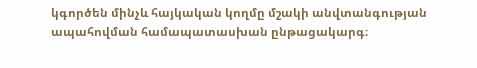կգործեն մինչև հայկական կողմը մշակի անվտանգության ապահովման համապատասխան ընթացակարգ։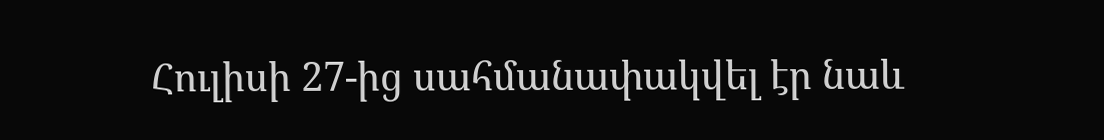Հուլիսի 27-ից սահմանափակվել էր նաև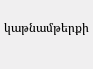կաթնամթերքի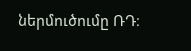ներմուծումը ՌԴ։